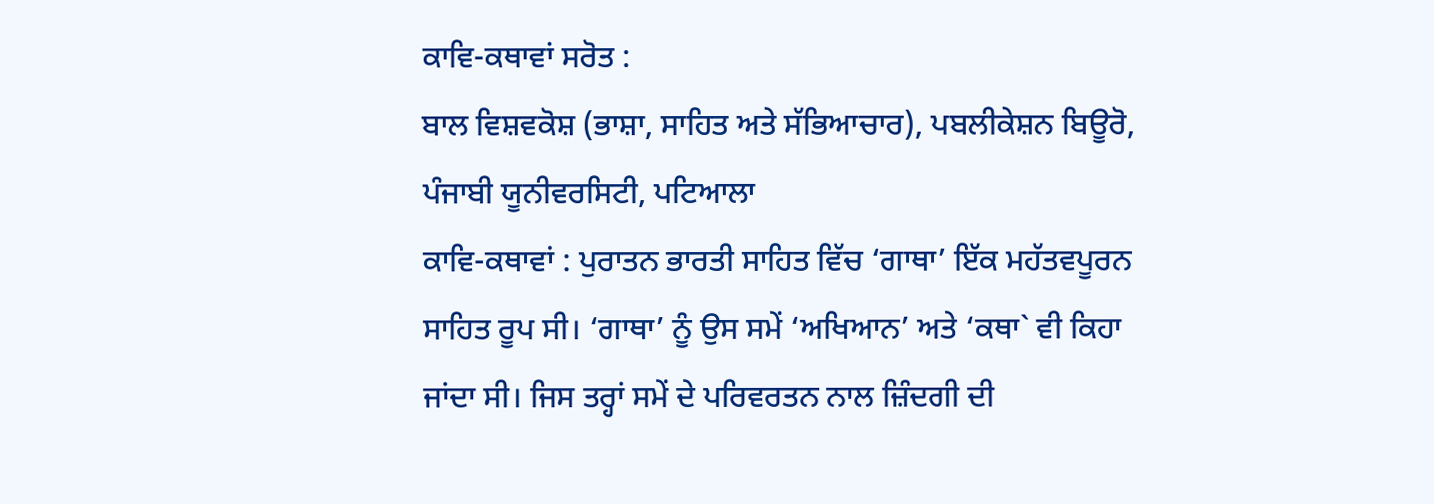ਕਾਵਿ-ਕਥਾਵਾਂ ਸਰੋਤ :
ਬਾਲ ਵਿਸ਼ਵਕੋਸ਼ (ਭਾਸ਼ਾ, ਸਾਹਿਤ ਅਤੇ ਸੱਭਿਆਚਾਰ), ਪਬਲੀਕੇਸ਼ਨ ਬਿਊਰੋ, ਪੰਜਾਬੀ ਯੂਨੀਵਰਸਿਟੀ, ਪਟਿਆਲਾ
ਕਾਵਿ-ਕਥਾਵਾਂ : ਪੁਰਾਤਨ ਭਾਰਤੀ ਸਾਹਿਤ ਵਿੱਚ ‘ਗਾਥਾ’ ਇੱਕ ਮਹੱਤਵਪੂਰਨ ਸਾਹਿਤ ਰੂਪ ਸੀ। ‘ਗਾਥਾ’ ਨੂੰ ਉਸ ਸਮੇਂ ‘ਅਖਿਆਨ’ ਅਤੇ ‘ਕਥਾ` ਵੀ ਕਿਹਾ ਜਾਂਦਾ ਸੀ। ਜਿਸ ਤਰ੍ਹਾਂ ਸਮੇਂ ਦੇ ਪਰਿਵਰਤਨ ਨਾਲ ਜ਼ਿੰਦਗੀ ਦੀ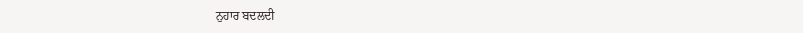ਨੁਹਾਰ ਬਦਲਦੀ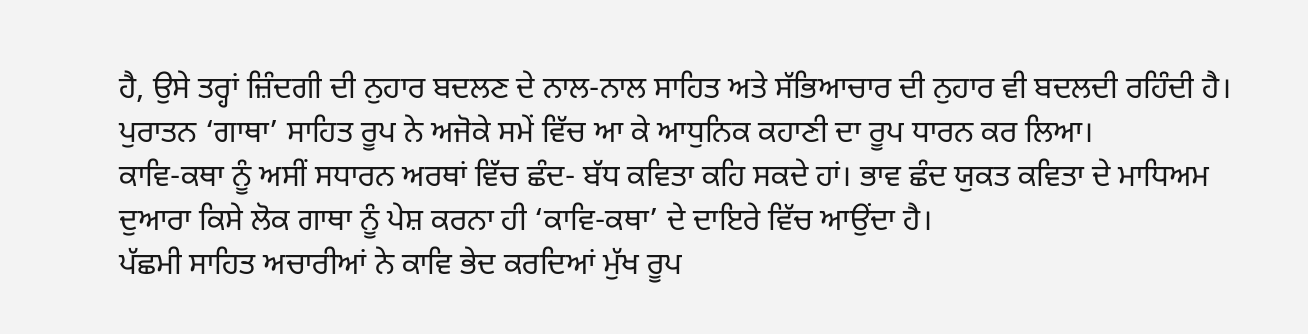ਹੈ, ਉਸੇ ਤਰ੍ਹਾਂ ਜ਼ਿੰਦਗੀ ਦੀ ਨੁਹਾਰ ਬਦਲਣ ਦੇ ਨਾਲ-ਨਾਲ ਸਾਹਿਤ ਅਤੇ ਸੱਭਿਆਚਾਰ ਦੀ ਨੁਹਾਰ ਵੀ ਬਦਲਦੀ ਰਹਿੰਦੀ ਹੈ। ਪੁਰਾਤਨ ‘ਗਾਥਾ’ ਸਾਹਿਤ ਰੂਪ ਨੇ ਅਜੋਕੇ ਸਮੇਂ ਵਿੱਚ ਆ ਕੇ ਆਧੁਨਿਕ ਕਹਾਣੀ ਦਾ ਰੂਪ ਧਾਰਨ ਕਰ ਲਿਆ।
ਕਾਵਿ-ਕਥਾ ਨੂੰ ਅਸੀਂ ਸਧਾਰਨ ਅਰਥਾਂ ਵਿੱਚ ਛੰਦ- ਬੱਧ ਕਵਿਤਾ ਕਹਿ ਸਕਦੇ ਹਾਂ। ਭਾਵ ਛੰਦ ਯੁਕਤ ਕਵਿਤਾ ਦੇ ਮਾਧਿਅਮ ਦੁਆਰਾ ਕਿਸੇ ਲੋਕ ਗਾਥਾ ਨੂੰ ਪੇਸ਼ ਕਰਨਾ ਹੀ ‘ਕਾਵਿ-ਕਥਾ’ ਦੇ ਦਾਇਰੇ ਵਿੱਚ ਆਉਂਦਾ ਹੈ।
ਪੱਛਮੀ ਸਾਹਿਤ ਅਚਾਰੀਆਂ ਨੇ ਕਾਵਿ ਭੇਦ ਕਰਦਿਆਂ ਮੁੱਖ ਰੂਪ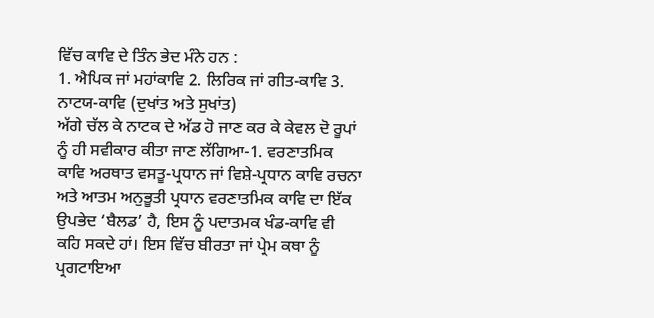ਵਿੱਚ ਕਾਵਿ ਦੇ ਤਿੰਨ ਭੇਦ ਮੰਨੇ ਹਨ :
1. ਐਪਿਕ ਜਾਂ ਮਹਾਂਕਾਵਿ 2. ਲਿਰਿਕ ਜਾਂ ਗੀਤ-ਕਾਵਿ 3. ਨਾਟਯ-ਕਾਵਿ (ਦੁਖਾਂਤ ਅਤੇ ਸੁਖਾਂਤ)
ਅੱਗੇ ਚੱਲ ਕੇ ਨਾਟਕ ਦੇ ਅੱਡ ਹੋ ਜਾਣ ਕਰ ਕੇ ਕੇਵਲ ਦੋ ਰੂਪਾਂ ਨੂੰ ਹੀ ਸਵੀਕਾਰ ਕੀਤਾ ਜਾਣ ਲੱਗਿਆ-1. ਵਰਣਾਤਮਿਕ ਕਾਵਿ ਅਰਥਾਤ ਵਸਤੂ-ਪ੍ਰਧਾਨ ਜਾਂ ਵਿਸ਼ੇ-ਪ੍ਰਧਾਨ ਕਾਵਿ ਰਚਨਾ ਅਤੇ ਆਤਮ ਅਨੁਭੂਤੀ ਪ੍ਰਧਾਨ ਵਰਣਾਤਮਿਕ ਕਾਵਿ ਦਾ ਇੱਕ ਉਪਭੇਦ ‘ਬੈਲਡ’ ਹੈ, ਇਸ ਨੂੰ ਪਦਾਤਮਕ ਖੰਡ-ਕਾਵਿ ਵੀ ਕਹਿ ਸਕਦੇ ਹਾਂ। ਇਸ ਵਿੱਚ ਬੀਰਤਾ ਜਾਂ ਪ੍ਰੇਮ ਕਥਾ ਨੂੰ ਪ੍ਰਗਟਾਇਆ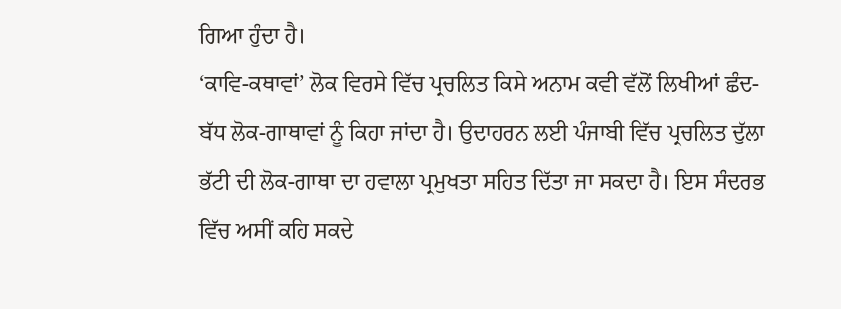ਗਿਆ ਹੁੰਦਾ ਹੈ।
‘ਕਾਵਿ-ਕਥਾਵਾਂ’ ਲੋਕ ਵਿਰਸੇ ਵਿੱਚ ਪ੍ਰਚਲਿਤ ਕਿਸੇ ਅਨਾਮ ਕਵੀ ਵੱਲੋਂ ਲਿਖੀਆਂ ਛੰਦ-ਬੱਧ ਲੋਕ-ਗਾਥਾਵਾਂ ਨੂੰ ਕਿਹਾ ਜਾਂਦਾ ਹੈ। ਉਦਾਹਰਨ ਲਈ ਪੰਜਾਬੀ ਵਿੱਚ ਪ੍ਰਚਲਿਤ ਦੁੱਲਾ ਭੱਟੀ ਦੀ ਲੋਕ-ਗਾਥਾ ਦਾ ਹਵਾਲਾ ਪ੍ਰਮੁਖਤਾ ਸਹਿਤ ਦਿੱਤਾ ਜਾ ਸਕਦਾ ਹੈ। ਇਸ ਸੰਦਰਭ ਵਿੱਚ ਅਸੀਂ ਕਹਿ ਸਕਦੇ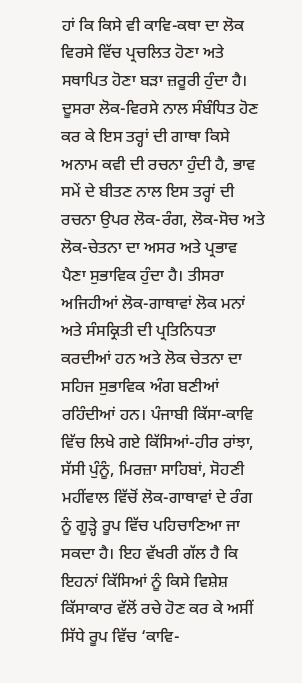ਹਾਂ ਕਿ ਕਿਸੇ ਵੀ ਕਾਵਿ-ਕਥਾ ਦਾ ਲੋਕ ਵਿਰਸੇ ਵਿੱਚ ਪ੍ਰਚਲਿਤ ਹੋਣਾ ਅਤੇ ਸਥਾਪਿਤ ਹੋਣਾ ਬੜਾ ਜ਼ਰੂਰੀ ਹੁੰਦਾ ਹੈ। ਦੂਸਰਾ ਲੋਕ-ਵਿਰਸੇ ਨਾਲ ਸੰਬੰਧਿਤ ਹੋਣ ਕਰ ਕੇ ਇਸ ਤਰ੍ਹਾਂ ਦੀ ਗਾਥਾ ਕਿਸੇ ਅਨਾਮ ਕਵੀ ਦੀ ਰਚਨਾ ਹੁੰਦੀ ਹੈ, ਭਾਵ ਸਮੇਂ ਦੇ ਬੀਤਣ ਨਾਲ ਇਸ ਤਰ੍ਹਾਂ ਦੀ ਰਚਨਾ ਉਪਰ ਲੋਕ-ਰੰਗ, ਲੋਕ-ਸੋਚ ਅਤੇ ਲੋਕ-ਚੇਤਨਾ ਦਾ ਅਸਰ ਅਤੇ ਪ੍ਰਭਾਵ ਪੈਣਾ ਸੁਭਾਵਿਕ ਹੁੰਦਾ ਹੈ। ਤੀਸਰਾ ਅਜਿਹੀਆਂ ਲੋਕ-ਗਾਥਾਵਾਂ ਲੋਕ ਮਨਾਂ ਅਤੇ ਸੰਸਕ੍ਰਿਤੀ ਦੀ ਪ੍ਰਤਿਨਿਧਤਾ ਕਰਦੀਆਂ ਹਨ ਅਤੇ ਲੋਕ ਚੇਤਨਾ ਦਾ ਸਹਿਜ ਸੁਭਾਵਿਕ ਅੰਗ ਬਣੀਆਂ ਰਹਿੰਦੀਆਂ ਹਨ। ਪੰਜਾਬੀ ਕਿੱਸਾ-ਕਾਵਿ ਵਿੱਚ ਲਿਖੇ ਗਏ ਕਿੱਸਿਆਂ-ਹੀਰ ਰਾਂਝਾ, ਸੱਸੀ ਪੁੰਨੂੰ, ਮਿਰਜ਼ਾ ਸਾਹਿਬਾਂ, ਸੋਹਣੀ ਮਹੀਂਵਾਲ ਵਿੱਚੋਂ ਲੋਕ-ਗਾਥਾਵਾਂ ਦੇ ਰੰਗ ਨੂੰ ਗੂੜ੍ਹੇ ਰੂਪ ਵਿੱਚ ਪਹਿਚਾਣਿਆ ਜਾ ਸਕਦਾ ਹੈ। ਇਹ ਵੱਖਰੀ ਗੱਲ ਹੈ ਕਿ ਇਹਨਾਂ ਕਿੱਸਿਆਂ ਨੂੰ ਕਿਸੇ ਵਿਸ਼ੇਸ਼ ਕਿੱਸਾਕਾਰ ਵੱਲੋਂ ਰਚੇ ਹੋਣ ਕਰ ਕੇ ਅਸੀਂ ਸਿੱਧੇ ਰੂਪ ਵਿੱਚ ‘ਕਾਵਿ-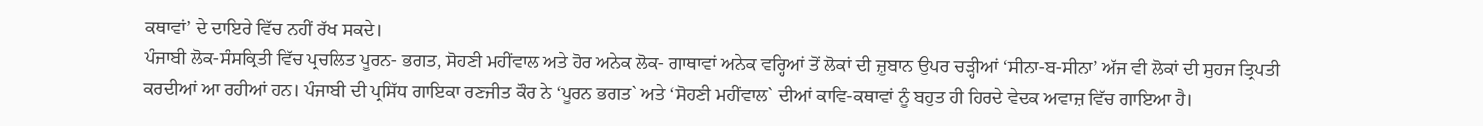ਕਥਾਵਾਂ’ ਦੇ ਦਾਇਰੇ ਵਿੱਚ ਨਹੀਂ ਰੱਖ ਸਕਦੇ।
ਪੰਜਾਬੀ ਲੋਕ-ਸੰਸਕ੍ਰਿਤੀ ਵਿੱਚ ਪ੍ਰਚਲਿਤ ਪੂਰਨ- ਭਗਤ, ਸੋਹਣੀ ਮਹੀਂਵਾਲ ਅਤੇ ਹੋਰ ਅਨੇਕ ਲੋਕ- ਗਾਥਾਵਾਂ ਅਨੇਕ ਵਰ੍ਹਿਆਂ ਤੋਂ ਲੋਕਾਂ ਦੀ ਜ਼ੁਬਾਨ ਉਪਰ ਚੜ੍ਹੀਆਂ ‘ਸੀਨਾ-ਬ-ਸੀਨਾ’ ਅੱਜ ਵੀ ਲੋਕਾਂ ਦੀ ਸੁਹਜ ਤ੍ਰਿਪਤੀ ਕਰਦੀਆਂ ਆ ਰਹੀਆਂ ਹਨ। ਪੰਜਾਬੀ ਦੀ ਪ੍ਰਸਿੱਧ ਗਾਇਕਾ ਰਣਜੀਤ ਕੌਰ ਨੇ ‘ਪੂਰਨ ਭਗਤ` ਅਤੇ ‘ਸੋਹਣੀ ਮਹੀਂਵਾਲ` ਦੀਆਂ ਕਾਵਿ-ਕਥਾਵਾਂ ਨੂੰ ਬਹੁਤ ਹੀ ਹਿਰਦੇ ਵੇਦਕ ਅਵਾਜ਼ ਵਿੱਚ ਗਾਇਆ ਹੈ।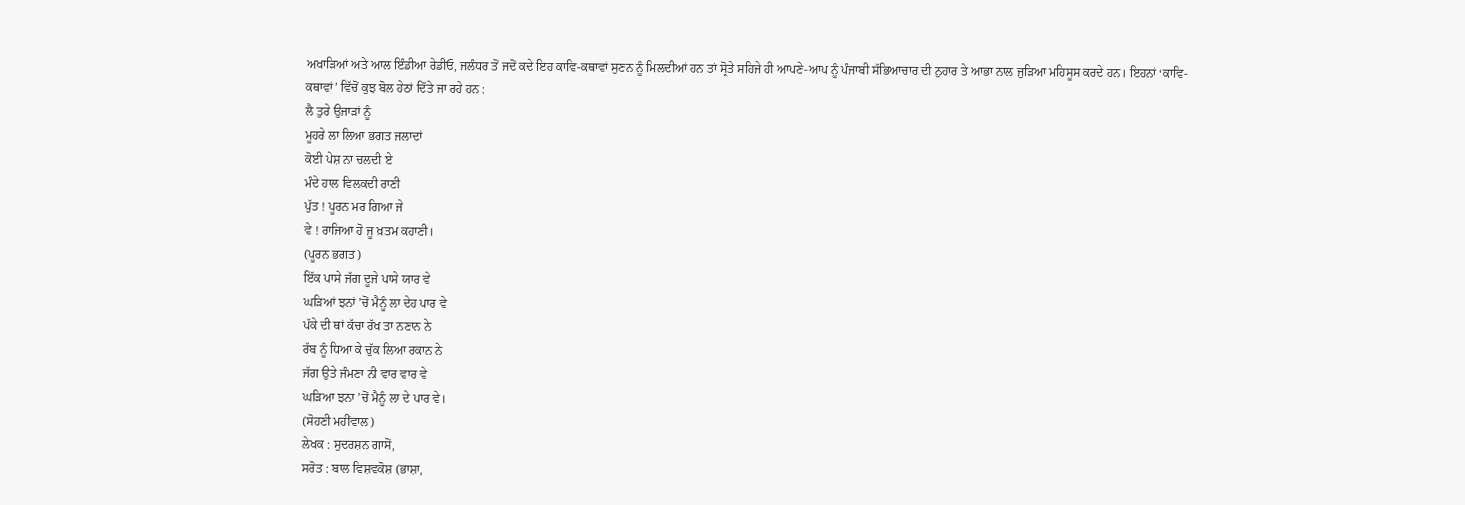ਅਖਾੜਿਆਂ ਅਤੇ ਆਲ ਇੰਡੀਆ ਰੇਡੀਓ, ਜਲੰਧਰ ਤੋਂ ਜਦੋਂ ਕਦੇ ਇਹ ਕਾਵਿ-ਕਥਾਵਾਂ ਸੁਣਨ ਨੂੰ ਮਿਲਦੀਆਂ ਹਨ ਤਾਂ ਸ੍ਰੋਤੇ ਸਹਿਜੇ ਹੀ ਆਪਣੇ-ਆਪ ਨੂੰ ਪੰਜਾਬੀ ਸੱਭਿਆਚਾਰ ਦੀ ਨੁਹਾਰ ਤੇ ਆਭਾ ਨਾਲ ਜੁੜਿਆ ਮਹਿਸੂਸ ਕਰਦੇ ਹਨ। ਇਹਨਾਂ ‘ਕਾਵਿ-ਕਥਾਵਾਂ’ ਵਿੱਚੋਂ ਕੁਝ ਬੋਲ ਹੇਠਾਂ ਦਿੱਤੇ ਜਾ ਰਹੇ ਹਨ :
ਲੈ ਤੁਰੇ ਉਜਾੜਾਂ ਨੂੰ
ਮੂਹਰੇ ਲਾ ਲਿਆ ਭਗਤ ਜਲਾਦਾਂ
ਕੋਈ ਪੇਸ਼ ਨਾ ਚਲਦੀ ਏ
ਮੰਦੇ ਹਾਲ ਵਿਲਕਦੀ ਰਾਣੀ
ਪੁੱਤ ! ਪੂਰਨ ਮਰ ਗਿਆ ਜੇ
ਵੇ ! ਰਾਜਿਆ ਹੋ ਜੂ ਖ਼ਤਮ ਕਹਾਣੀ।
(ਪੂਰਨ ਭਗਤ)
ਇੱਕ ਪਾਸੇ ਜੱਗ ਦੂਜੇ ਪਾਸੇ ਯਾਰ ਵੇ
ਘੜਿਆਂ ਝਨਾਂ ’ਚੋਂ ਮੈਨੂੰ ਲਾ ਦੇਹ ਪਾਰ ਵੇ
ਪੱਕੇ ਦੀ ਥਾਂ ਕੱਚਾ ਰੱਖ ਤਾ ਨਣਾਨ ਨੇ
ਰੱਬ ਨੂੰ ਧਿਆ ਕੇ ਚੁੱਕ ਲਿਆ ਰਕਾਨ ਨੇ
ਜੱਗ ਉਤੇ ਜੰਮਣਾ ਨੀ ਵਾਰ ਵਾਰ ਵੇ
ਘੜਿਆ ਝਨਾ ’ਚੋਂ ਮੈਨੂੰ ਲਾ ਦੇ ਪਾਰ ਵੇ।
(ਸੋਹਣੀ ਮਹੀਂਵਾਲ)
ਲੇਖਕ : ਸੁਦਰਸ਼ਨ ਗਾਸੋਂ,
ਸਰੋਤ : ਬਾਲ ਵਿਸ਼ਵਕੋਸ਼ (ਭਾਸ਼ਾ,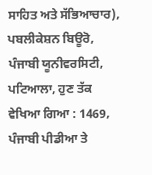ਸਾਹਿਤ ਅਤੇ ਸੱਭਿਆਚਾਰ), ਪਬਲੀਕੇਸ਼ਨ ਬਿਊਰੋ, ਪੰਜਾਬੀ ਯੂਨੀਵਰਸਿਟੀ, ਪਟਿਆਲਾ, ਹੁਣ ਤੱਕ ਵੇਖਿਆ ਗਿਆ : 1469, ਪੰਜਾਬੀ ਪੀਡੀਆ ਤੇ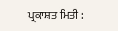ਪ੍ਰਕਾਸ਼ਤ ਮਿਤੀ :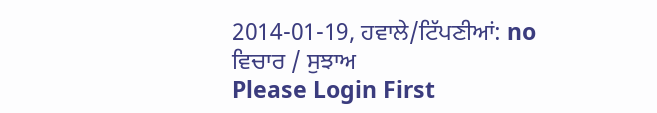2014-01-19, ਹਵਾਲੇ/ਟਿੱਪਣੀਆਂ: no
ਵਿਚਾਰ / ਸੁਝਾਅ
Please Login First